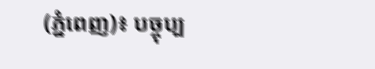(ភ្នំពេញ)៖ បច្ចុប្ប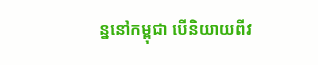ន្ននៅកម្ពុជា បើនិយាយពីវ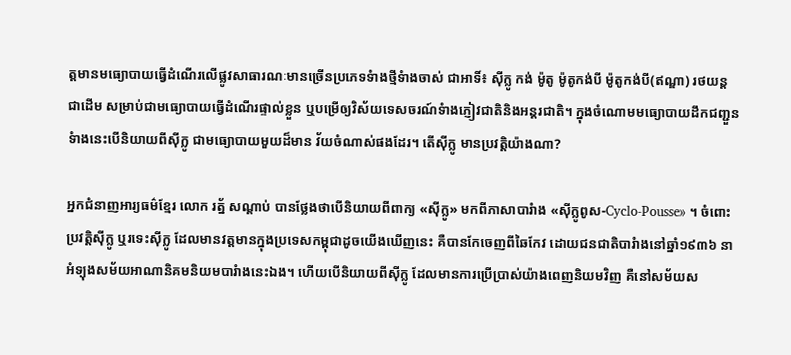ត្ដមានមធ្យោបាយធ្វើដំណើរលើផ្លូវសាធារណៈមានច្រើនប្រភេទទំាងថ្មីទំាងចាស់ ជាអាទិ៍៖ ស៊ីក្លូ កង់ ម៉ូតូ ម៉ូតូកង់បី ម៉ូតូកង់បី(ឥណ្ឌា) រថយន្ដ ជាដើម សម្រាប់ជាមធ្យោបាយធ្វើដំណើរផ្ទាល់ខ្លួន ឬបម្រើឲ្យវិស័យទេសចរណ៍ទំាងភ្ញៀវជាតិនិងអន្ដរជាតិ។ ក្នុងចំណោមមធ្យោបាយដឹកជញ្ជួនទំាងនេះបើនិយាយពីស៊ីក្លូ ជាមធ្យោបាយមួយដ៏មាន វ័យចំណាស់ផងដែរ។ តើស៊ីក្លូ មានប្រវត្ដិយ៉ាងណា?

អ្នកជំនាញអារ្យធម៌ខ្មែរ លោក រត្ន័ សណ្ដាប់ បានថ្លែងថាបើនិយាយពីពាក្យ «ស៊ីក្លូ» មកពីភាសាបារំាង «ស៊ីក្លូពូស-Cyclo-Pousse» ។ ចំពោះប្រវត្ដិស៊ីក្លូ ឬរទេះស៊ីក្លូ ដែលមានវត្ដមានក្នុងប្រទេសកម្ពុជាដូចយើងឃើញនេះ គឺបានកែចេញពីឆៃកែវ ដោយជនជាតិបារំាងនៅឆ្នាំ១៩៣៦ នាអំទ្បុងសម័យអាណានិគមនិយមបារំាងនេះឯង។ ហើយបើនិយាយពីស៊ីក្លូ ដែលមានការប្រើប្រាស់យ៉ាងពេញនិយមវិញ គឺនៅសម័យស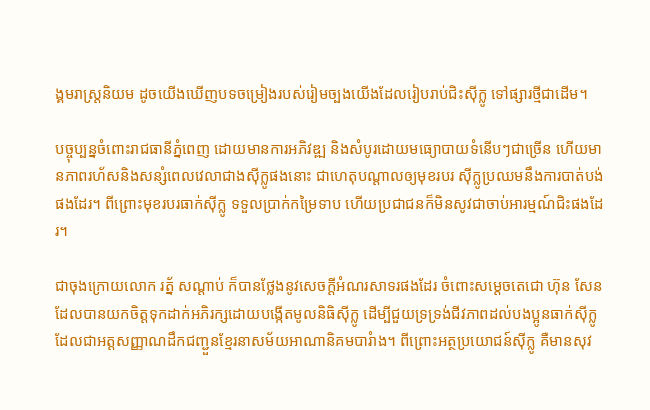ង្គមរាស្រ្ដនិយម ដូចយើងឃើញបទចម្រៀងរបស់រៀមច្បងយើងដែលរៀបរាប់ជិះស៊ីក្លូ ទៅផ្សារថ្មីជាដើម។

បច្ចុប្បន្នចំពោះរាជធានីភ្នំពេញ ដោយមានការអភិវឌ្ឍ និងសំបូរដោយមធ្យោបាយទំនើបៗជាច្រើន ហើយមានភាពរហ័សនិងសន្សំពេលវេលាជាងស៊ីក្លូផងនោះ ជាហេតុបណ្ដាលឲ្យមុខរបរ ស៊ីក្លូប្រឈមនឹងការបាត់បង់ផងដែរ។ ពីព្រោះមុខរបរធាក់ស៊ីក្លូ ទទួលប្រាក់កម្រៃទាប ហើយប្រជាជនក៏មិនសូវជាចាប់អារម្មណ៍ជិះផងដែរ។

ជាចុងក្រោយលោក រត្ន័ សណ្ដាប់ ក៏បានថ្លែងនូវសេចក្ដីអំណរសាទរផងដែរ ចំពោះសម្ដេចតេជោ ហ៊ុន សែន ដែលបានយកចិត្ដទុកដាក់អភិរក្សដោយបង្កើតមូលនិធិស៊ីក្លូ ដើម្បីជួយទ្រទ្រង់ជីវភាពដល់បងប្អូនធាក់ស៊ីក្លូ ដែលជាអត្ដសញ្ញាណដឹកជញ្ជួនខ្មែរនាសម័យអាណានិគមបារំាង។ ពីព្រោះអត្ថប្រយោជន៍ស៊ីក្លូ គឺមានសុវ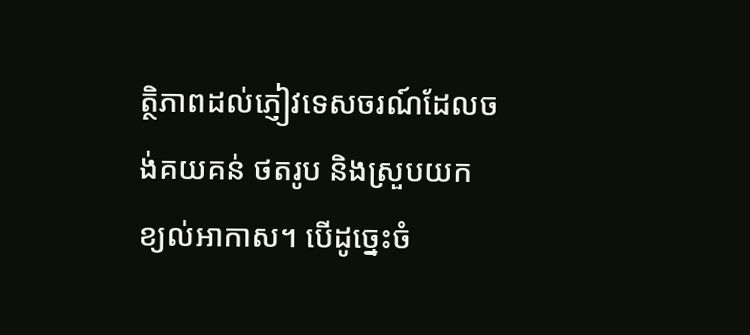ត្ថិភាពដល់ភ្ញៀវទេសចរណ៍ដែលចង់គយគន់ ថតរូប និងស្រួបយកខ្យល់អាកាស។ បើដូច្នេះចំ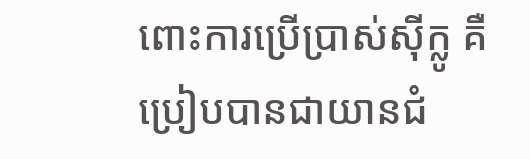ពោះការប្រើប្រាស់ស៊ីក្លូ គឺប្រៀបបានជាយានជំ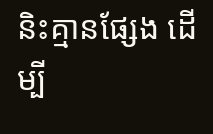និះគ្មានផ្សែង ដើម្បី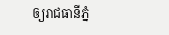ឲ្យរាជធានីភ្នំ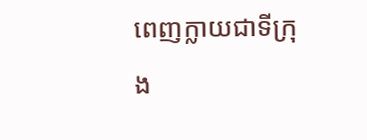ពេញក្លាយជាទីក្រុង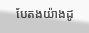បែតងយ៉ាងដូ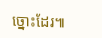ច្នោះដែរ៕